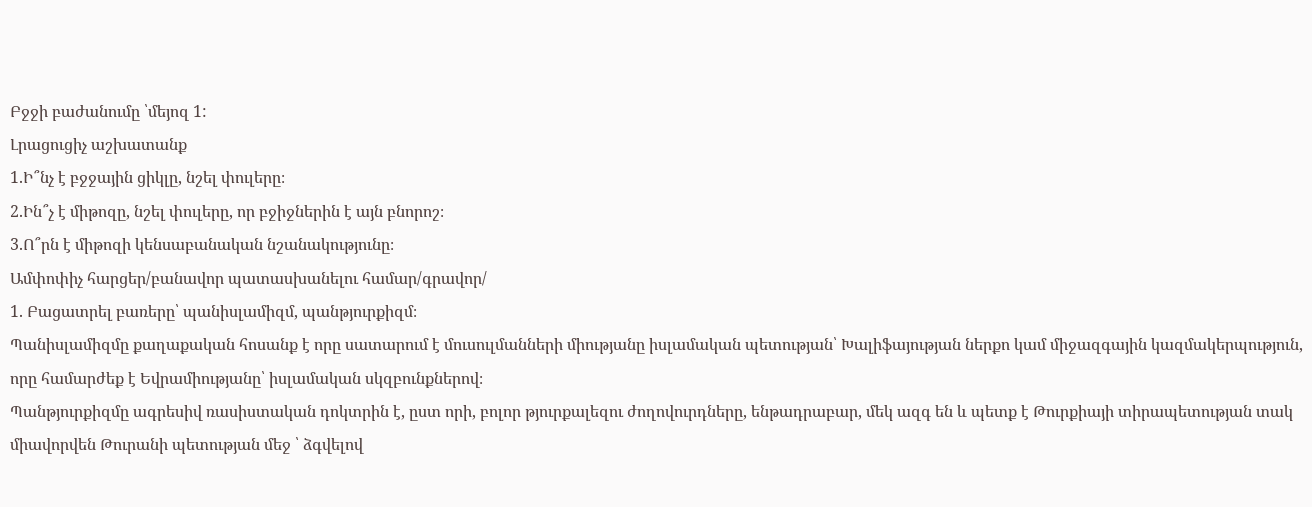Բջջի բաժանումը ՝մեյոզ 1:
Լրացուցիչ աշխատանք
1.Ի՞նչ է բջջային ցիկլը, նշել փուլերը։
2.Ին՞չ է միթոզը, նշել փուլերը, որ բջիջներին է այն բնորոշ։
3.Ո՞րն է միթոզի կենսաբանական նշանակությունը։
Ամփոփիչ հարցեր/բանավոր պատասխանելու համար/գրավոր/
1. Բացատրել բառերը՝ պանիսլամիզմ, պանթյուրքիզմ։
Պանիսլամիզմը քաղաքական հոսանք է որը սատարում է մուսուլմանների միությանը իսլամական պետության՝ Խալիֆայության ներքո կամ միջազգային կազմակերպություն, որը համարժեք է Եվրամիությանը՝ իսլամական սկզբունքներով։
Պանթյուրքիզմը ագրեսիվ ռասիստական դոկտրին է, ըստ որի, բոլոր թյուրքալեզու ժողովուրդները, ենթադրաբար, մեկ ազգ են և պետք է Թուրքիայի տիրապետության տակ միավորվեն Թուրանի պետության մեջ ՝ ձգվելով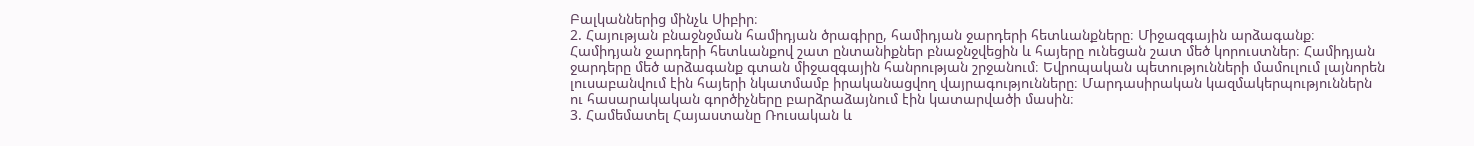Բալկաններից մինչև Սիբիր։
2. Հայության բնաջնջման համիդյան ծրագիրը, համիդյան ջարդերի հետևանքները։ Միջազգային արձագանք։
Համիդյան ջարդերի հետևանքով շատ ընտանիքներ բնաջնջվեցին և հայերը ունեցան շատ մեծ կորուստներ։ Համիդյան ջարդերը մեծ արձագանք գտան միջազգային հանրության շրջանում։ Եվրոպական պետությունների մամուլում լայնորեն լուսաբանվում էին հայերի նկատմամբ իրականացվող վայրագությունները։ Մարդասիրական կազմակերպություններն ու հասարակական գործիչները բարձրաձայնում էին կատարվածի մասին։
3. Համեմատել Հայաստանը Ռուսական և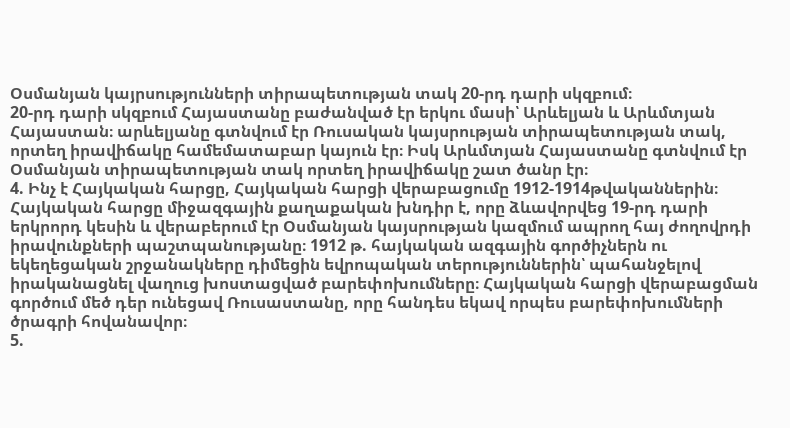Օսմանյան կայրսությունների տիրապետության տակ 20-րդ դարի սկզբում։
20-րդ դարի սկզբում Հայաստանը բաժանված էր երկու մասի՝ Արևելյան և Արևմտյան Հայաստան։ արևելյանը գտնվում էր Ռուսական կայսրության տիրապետության տակ, որտեղ իրավիճակը համեմատաբար կայուն էր։ Իսկ Արևմտյան Հայաստանը գտնվում էր Օսմանյան տիրապետության տակ որտեղ իրավիճակը շատ ծանր էր։
4. Ինչ է Հայկական հարցը, Հայկական հարցի վերաբացումը 1912-1914թվականներին։
Հայկական հարցը միջազգային քաղաքական խնդիր է, որը ձևավորվեց 19-րդ դարի երկրորդ կեսին և վերաբերում էր Օսմանյան կայսրության կազմում ապրող հայ ժողովրդի իրավունքների պաշտպանությանը։ 1912 թ. հայկական ազգային գործիչներն ու եկեղեցական շրջանակները դիմեցին եվրոպական տերություններին՝ պահանջելով իրականացնել վաղուց խոստացված բարեփոխումները։ Հայկական հարցի վերաբացման գործում մեծ դեր ունեցավ Ռուսաստանը, որը հանդես եկավ որպես բարեփոխումների ծրագրի հովանավոր։
5.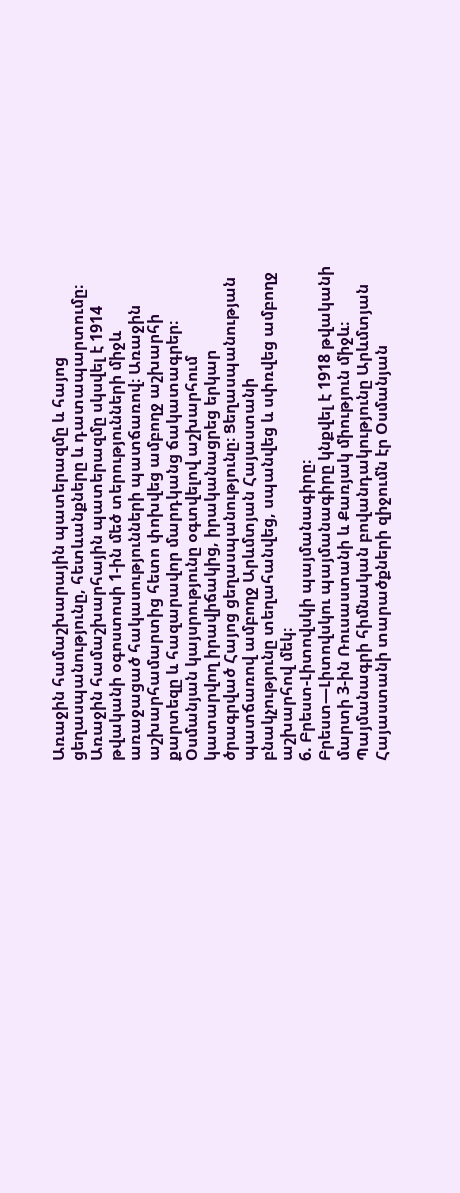Առաջին համաշխարային պատերազմը և հայոց ցեղասպանությունը, հետևանքները և դատապարտումը։
Առաջին համաշխարհային պատերազմը սկսվել է 1914 թվականի օգոստոսի 1-ին մեծ տերությունների միջև առաջացած հակասությունների պատճառով։ Առաջին աշխարհամարտից հետո փոխվեց ամբողջ աշխարհի քարտեզը և հազարավոր մարդկանց ճակատագրեր։ Օսմանյան կայսրությունը օգտվելով աշխարհում կատարվող իրավիճակից, իրականացրեց երկար ծրագրված Հայոց ցեղասպանությունը։ Ցեղասպանության պատճառով ամբողջ Արևմտյան Հայաստանի բնակչությունը տեղահանվեց, սպանվեց և սփռվեց ամբողջ աշխարհով մեկ։
6. Բրեստ-Լիտովսկի պայմանագիրը։
Բրեստ—Լիտովսկու պայմանագիրը կնքվել է 1918 թվականի մարտի 3-ին Ռուսաստանի և Քառյակ միություն միջև։ Պայմանագրի հիմնական բովանդակությունը Արևմտյան Հայաստանի տարածքների զիջումն էր Օսմանյան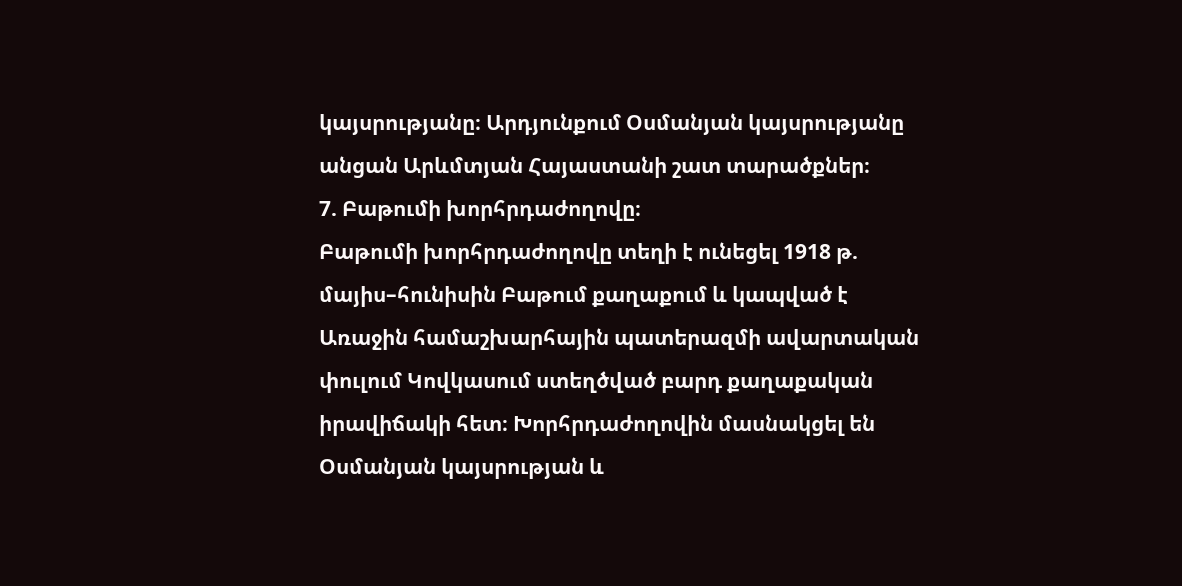կայսրությանը։ Արդյունքում Օսմանյան կայսրությանը անցան Արևմտյան Հայաստանի շատ տարածքներ։
7. Բաթումի խորհրդաժողովը։
Բաթումի խորհրդաժողովը տեղի է ունեցել 1918 թ. մայիս–հունիսին Բաթում քաղաքում և կապված է Առաջին համաշխարհային պատերազմի ավարտական փուլում Կովկասում ստեղծված բարդ քաղաքական իրավիճակի հետ։ Խորհրդաժողովին մասնակցել են Օսմանյան կայսրության և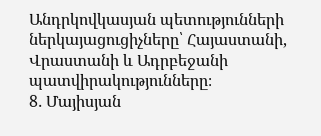Անդրկովկասյան պետությունների ներկայացուցիչները՝ Հայաստանի, Վրաստանի և Ադրբեջանի պատվիրակությունները։
8․ Մայիսյան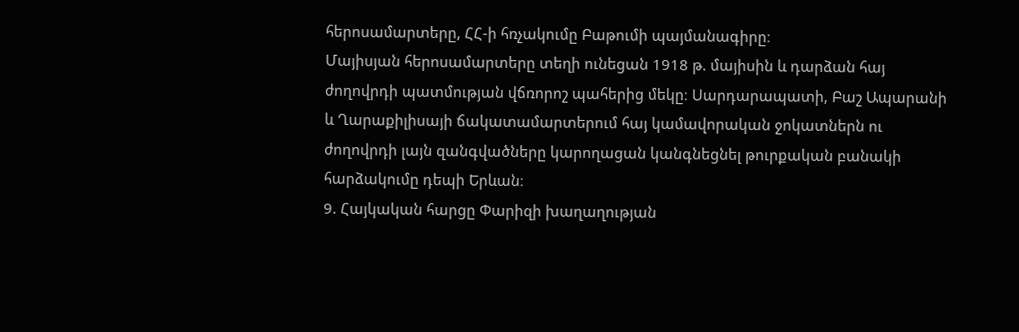հերոսամարտերը, ՀՀ-ի հռչակումը Բաթումի պայմանագիրը։
Մայիսյան հերոսամարտերը տեղի ունեցան 1918 թ. մայիսին և դարձան հայ ժողովրդի պատմության վճռորոշ պահերից մեկը։ Սարդարապատի, Բաշ Ապարանի և Ղարաքիլիսայի ճակատամարտերում հայ կամավորական ջոկատներն ու ժողովրդի լայն զանգվածները կարողացան կանգնեցնել թուրքական բանակի հարձակումը դեպի Երևան։
9. Հայկական հարցը Փարիզի խաղաղության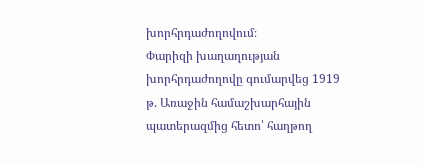խորհրդաժողովում։
Փարիզի խաղաղության խորհրդաժողովը գումարվեց 1919 թ. Առաջին համաշխարհային պատերազմից հետո՝ հաղթող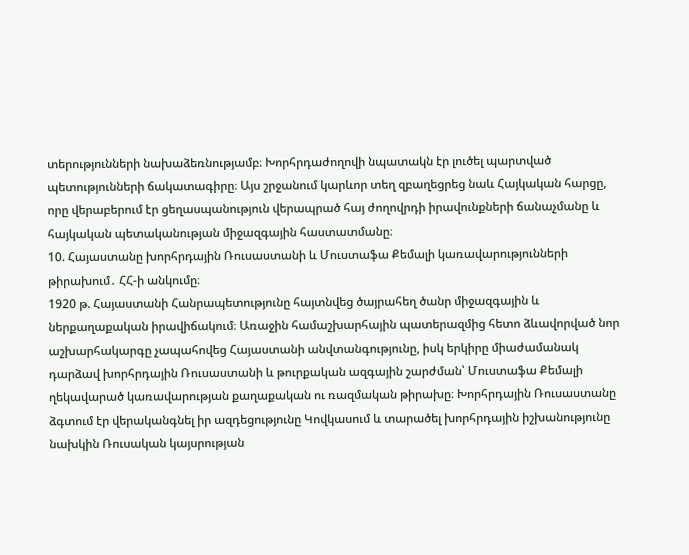տերությունների նախաձեռնությամբ։ Խորհրդաժողովի նպատակն էր լուծել պարտված պետությունների ճակատագիրը։ Այս շրջանում կարևոր տեղ զբաղեցրեց նաև Հայկական հարցը, որը վերաբերում էր ցեղասպանություն վերապրած հայ ժողովրդի իրավունքների ճանաչմանը և հայկական պետականության միջազգային հաստատմանը։
10. Հայաստանը խորհրդային Ռուսաստանի և Մուստաֆա Քեմալի կառավարությունների թիրախում․ ՀՀ-ի անկումը։
1920 թ. Հայաստանի Հանրապետությունը հայտնվեց ծայրահեղ ծանր միջազգային և ներքաղաքական իրավիճակում։ Առաջին համաշխարհային պատերազմից հետո ձևավորված նոր աշխարհակարգը չապահովեց Հայաստանի անվտանգությունը, իսկ երկիրը միաժամանակ դարձավ խորհրդային Ռուսաստանի և թուրքական ազգային շարժման՝ Մուստաֆա Քեմալի ղեկավարած կառավարության քաղաքական ու ռազմական թիրախը։ Խորհրդային Ռուսաստանը ձգտում էր վերականգնել իր ազդեցությունը Կովկասում և տարածել խորհրդային իշխանությունը նախկին Ռուսական կայսրության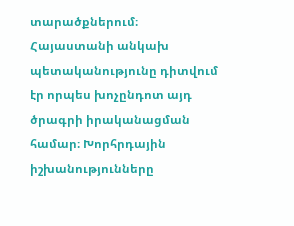տարածքներում։ Հայաստանի անկախ պետականությունը դիտվում էր որպես խոչընդոտ այդ ծրագրի իրականացման համար։ Խորհրդային իշխանությունները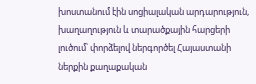խոստանում էին սոցիալական արդարություն, խաղաղություն և տարածքային հարցերի լուծում՝ փորձելով ներգործել Հայաստանի ներքին քաղաքական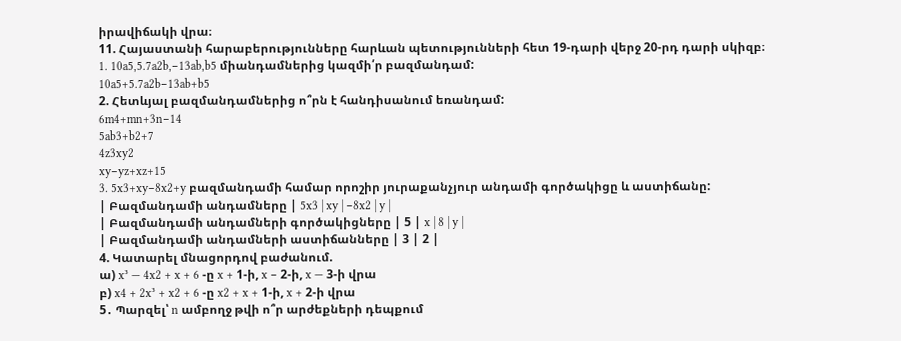իրավիճակի վրա։
11. Հայաստանի հարաբերությունները հարևան պետությունների հետ 19-դարի վերջ 20-րդ դարի սկիզբ։
1․ 10a5,5.7a2b,−13ab,b5 միանդամներից կազմի՛ր բազմանդամ:
10a5+5.7a2b−13ab+b5
2. Հետևյալ բազմանդամներից ո՞րն է հանդիսանում եռանդամ:
6m4+mn+3n−14
5ab3+b2+7
4z3xy2
xy−yz+xz+15
3. 5x3+xy−8x2+y բազմանդամի համար որոշիր յուրաքանչյուր անդամի գործակիցը և աստիճանը:
| Բազմանդամի անդամները | 5x3 | xy | −8x2 | y |
| Բազմանդամի անդամների գործակիցները | 5 | x | 8 | y |
| Բազմանդամի անդամների աստիճանները | 3 | 2 |
4. Կատարել մնացորդով բաժանում.
ա) x³ — 4x2 + x + 6 -ը x + 1-ի, x − 2-ի, x — 3-ի վրա
բ) x4 + 2x³ + x2 + 6 -ը x2 + x + 1-ի, x + 2-ի վրա
5․ Պարզել՝ n ամբողջ թվի ո՞ր արժեքների դեպքում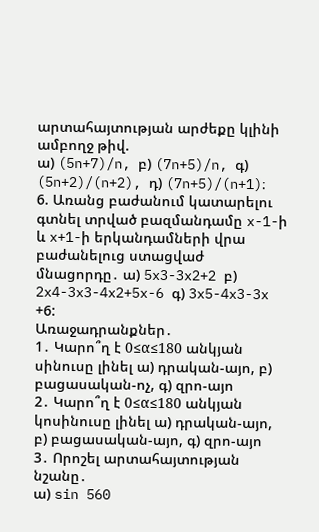արտահայտության արժեքը կլինի ամբողջ թիվ.
ա) (5n+7)/n, բ) (7n+5)/n, գ) (5n+2)/(n+2), դ) (7n+5)/(n+1)։
6. Առանց բաժանում կատարելու գտնել տրված բազմանդամը x-1-ի և x+1-ի երկանդամների վրա բաժանելուց ստացվաժ մնացորդը․ ա) 5x3-3x2+2 բ) 2x4-3x3-4x2+5x-6 գ) 3x5-4x3-3x +6:
Առաջադրանքներ․
1․ Կարո՞ղ է 0≤α≤180 անկյան սինուսը լինել ա) դրական-այո, բ) բացասական-ոչ, գ) զրո-այո
2․ Կարո՞ղ է 0≤α≤180 անկյան կոսինուսը լինել ա) դրական-այո, բ) բացասական-այո, գ) զրո-այո
3․ Որոշել արտահայտության նշանը․
ա) sin 560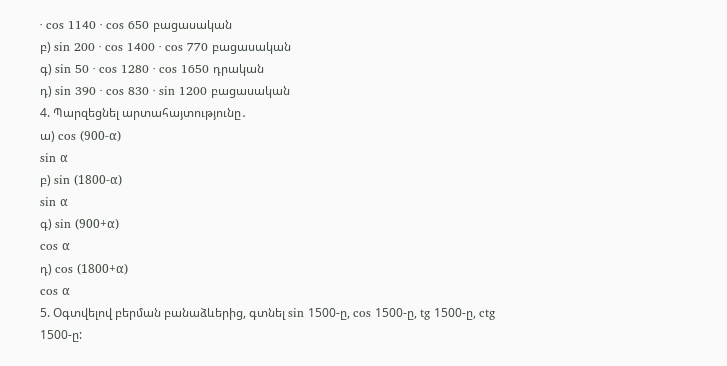∙ cos 1140 ∙ cos 650 բացասական
բ) sin 200 ∙ cos 1400 ∙ cos 770 բացասական
գ) sin 50 ∙ cos 1280 ∙ cos 1650 դրական
դ) sin 390 ∙ cos 830 ∙ sin 1200 բացասական
4. Պարզեցնել արտահայտությունը․
ա) cos (900-α)
sin α
բ) sin (1800-α)
sin α
գ) sin (900+α)
cos α
դ) cos (1800+α)
cos α
5. Օգտվելով բերման բանաձևերից, գտնել sin 1500-ը, cos 1500-ը, tg 1500-ը, ctg 1500-ը: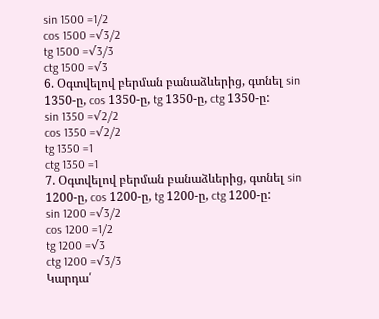sin 1500 =1/2
cos 1500 =√3/2
tg 1500 =√3/3
ctg 1500 =√3
6. Օգտվելով բերման բանաձևերից, գտնել sin 1350-ը, cos 1350-ը, tg 1350-ը, ctg 1350-ը:
sin 1350 =√2/2
cos 1350 =√2/2
tg 1350 =1
ctg 1350 =1
7. Օգտվելով բերման բանաձևերից, գտնել sin 1200-ը, cos 1200-ը, tg 1200-ը, ctg 1200-ը:
sin 1200 =√3/2
cos 1200 =1/2
tg 1200 =√3
ctg 1200 =√3/3
Կարդա՛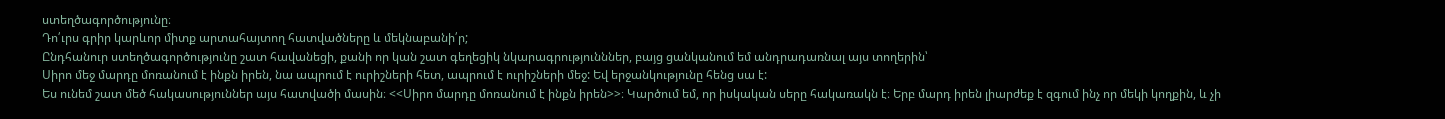ստեղծագործությունը։
Դո՛ւրս գրիր կարևոր միտք արտահայտող հատվածները և մեկնաբանի՛ր;
Ընդհանուր ստեղծագործությունը շատ հավանեցի, քանի որ կան շատ գեղեցիկ նկարագրությունններ, բայց ցանկանում եմ անդրադառնալ այս տողերին՝
Սիրո մեջ մարդը մոռանում է ինքն իրեն, նա ապրում է ուրիշների հետ, ապրում է ուրիշների մեջ: Եվ երջանկությունը հենց սա է:
Ես ունեմ շատ մեծ հակասություններ այս հատվածի մասին։ <<Սիրո մարդը մոռանում է ինքն իրեն>>։ Կարծում եմ, որ իսկական սերը հակառակն է։ Երբ մարդ իրեն լիարժեք է զգում ինչ որ մեկի կողքին, և չի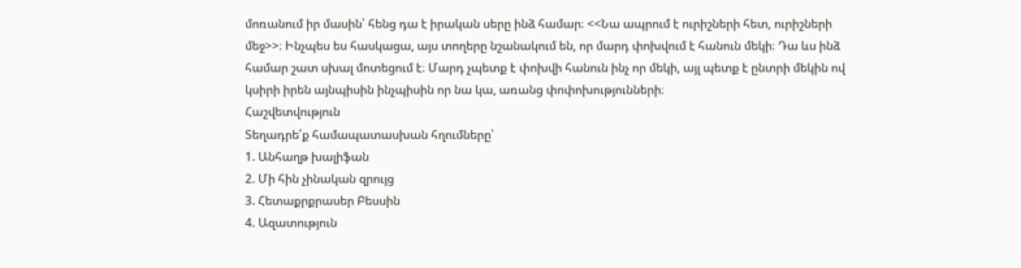մոռանում իր մասին՝ հենց դա է իրական սերը ինձ համար։ <<Նա ապրում է ուրիշների հետ, ուրիշների մեջ>>։ Ինչպես ես հասկացա, այս տողերը նշանակում են, որ մարդ փոխվում է հանուն մեկի։ Դա ևս ինձ համար շատ սխալ մոտեցում է։ Մարդ չպետք է փոխվի հանուն ինչ որ մեկի, այլ պետք է ընտրի մեկին ով կսիրի իրեն այնպիսին ինչպիսին որ նա կա, առանց փոփոխությունների։
Հաշվետվություն
Տեղադրե՛ք համապատասխան հղումները՝
1. Անհաղթ խալիֆան
2. Մի հին չինական զրույց
3. Հետաքրքրասեր Բեսսին
4. Ազատություն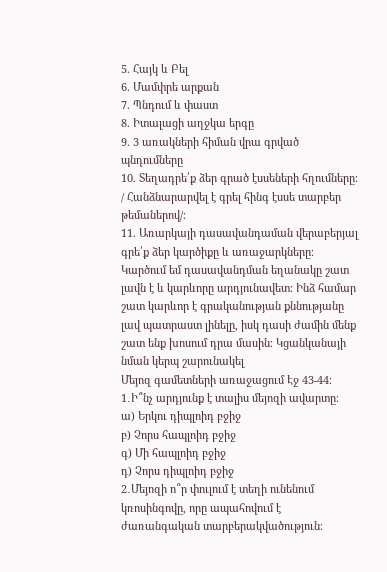5. Հայկ և Բել
6. Մամփրե արքան
7. Պնդում և փաստ
8. Իտալացի աղջկա երգը
9. 3 առակների հիման վրա գրված պնդումները
10. Տեղադրե՛ք ձեր գրած էսսեների հղումները։ / Հանձնարարվել է գրել հինգ էսսե տարբեր թեմաներով/։
11. Առարկայի դասավանդաման վերաբերյալ գրե՛ք ձեր կարծիքը և առաջարկները։
Կարծում եմ դասավանդման եղանակը շատ լավն է և կարևորը արդյունավետ։ Ինձ համար շատ կարևոր է գրականության քննությանը լավ պատրաստ լինելը, իսկ դասի ժամին մենք շատ ենք խոսում դրա մասին։ Կցանկանայի նման կերպ շարունակել
Մեյոզ գամետների առաջացում Էջ 43-44։
1․Ի՞նչ արդյունք է տալիս մեյոզի ավարտը։
ա) Երկու դիպլոիդ բջիջ
բ) Չորս հապլոիդ բջիջ
գ) Մի հապլոիդ բջիջ
դ) Չորս դիպլոիդ բջիջ
2․Մեյոզի ո՞ր փուլում է տեղի ունենում կռոսինգովը, որը ապահովում է ժառանգական տարբերակվածություն։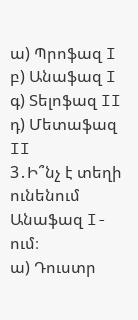ա) Պրոֆազ I
բ) Անաֆազ I
գ) Տելոֆազ II
դ) Մետաֆազ II
3․Ի՞նչ է տեղի ունենում Անաֆազ I-ում։
ա) Դուստր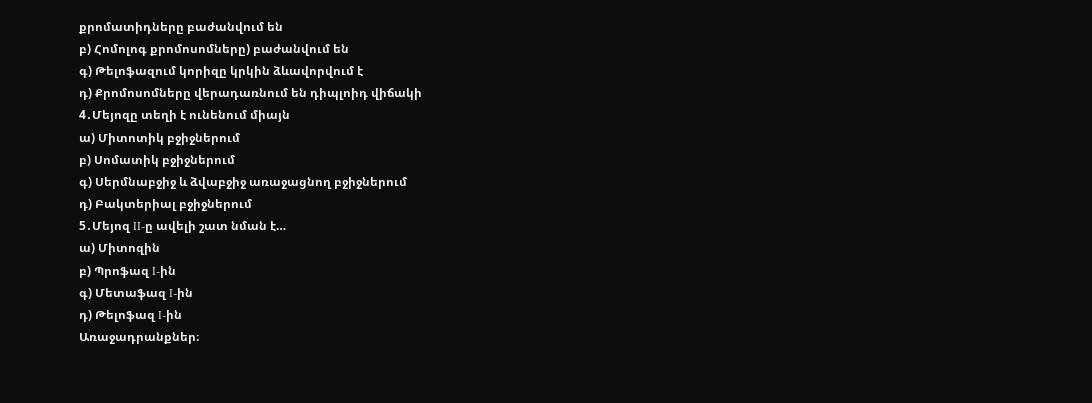քրոմատիդները բաժանվում են
բ) Հոմոլոգ քրոմոսոմները) բաժանվում են
գ) Թելոֆազում կորիզը կրկին ձևավորվում է
դ) Քրոմոսոմները վերադառնում են դիպլոիդ վիճակի
4․Մեյոզը տեղի է ունենում միայն
ա) Միտոտիկ բջիջներում
բ) Սոմատիկ բջիջներում
գ) Սերմնաբջիջ և ձվաբջիջ առաջացնող բջիջներում
դ) Բակտերիալ բջիջներում
5․Մեյոզ II-ը ավելի շատ նման է…
ա) Միտոզին
բ) Պրոֆազ I-ին
գ) Մետաֆազ I-ին
դ) Թելոֆազ I-ին
Առաջադրանքներ։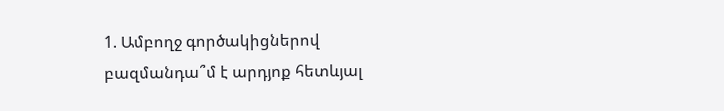1. Ամբողջ գործակիցներով բազմանդա՞մ է արդյոք հետևյալ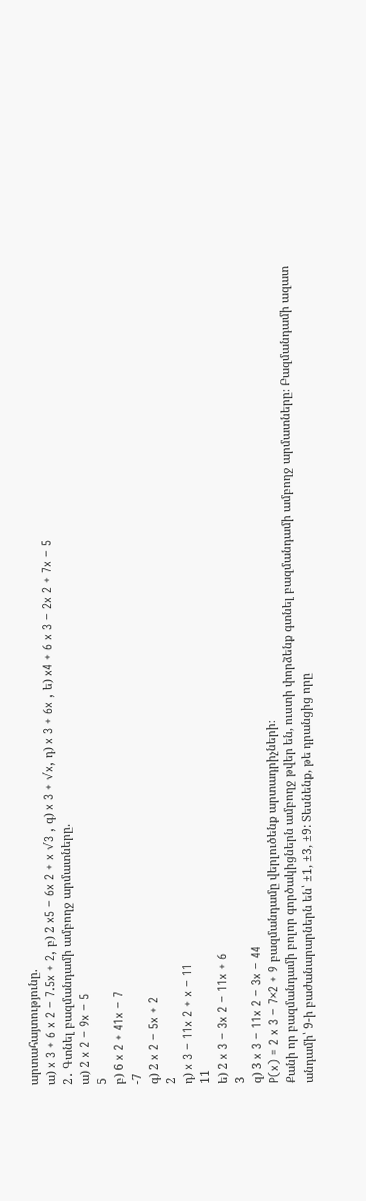արտահայտությունը.
ա) x 3 + 6 x 2 − 7.5x + 2, բ) 2 x5 − 6x 2 + x √3 , գ) x 3 + √x, դ) x 3 + 6x , ե) x4 + 6 x 3 − 2x 2 + 7x − 5
2․ Գտնել բազմանդամի ամբողջ արմատները.
ա) 2 x 2 − 9x − 5
5
բ) 6 x 2 + 41x − 7
-7
գ) 2 x 2 − 5x + 2
2
դ) x 3 − 11x 2 + x − 11
11
ե) 2 x 3 − 3x 2 − 11x + 6
3
զ) 3 x 3 − 11x 2 − 3x − 44
P(x) = 2 x 3 − 7×2 + 9 բազմանդամը վերլուծենք արտադրիչների։
Քանի որ բազմանդամի բոլոր գործակիցներն ամբողջ թվեր են, ուստի փորձենք գտնել բազմանդամի ամբողջ արմատները։ Բազմանդամի ազատ անդամի՝ 9-ի բաժանարարներն են՝ ±1, ±3, ±9: Տեսնենք, թե դրանցից որը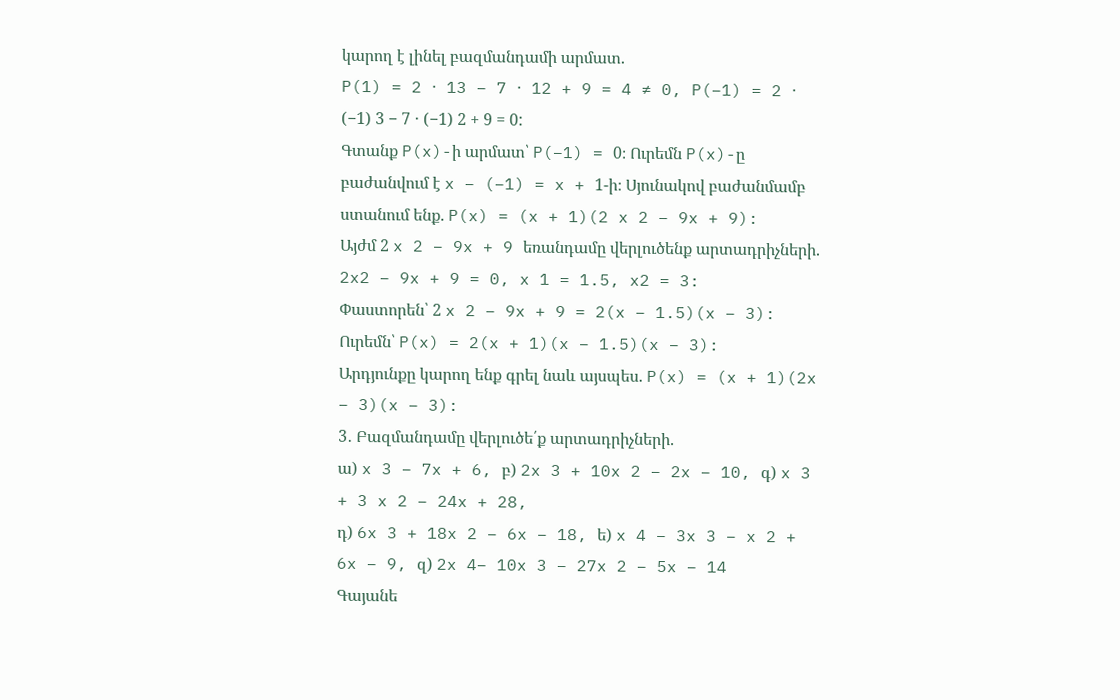կարող է լինել բազմանդամի արմատ.
P(1) = 2 ⋅ 13 − 7 ⋅ 12 + 9 = 4 ≠ 0, P(−1) = 2 ⋅ (−1) 3 − 7 ⋅ (−1) 2 + 9 = 0:
Գտանք P(x)-ի արմատ՝ P(−1) = 0։ Ուրեմն P(x)-ը բաժանվում է x − (−1) = x + 1-ի։ Սյունակով բաժանմամբ ստանում ենք. P(x) = (x + 1)(2 x 2 − 9x + 9):
Այժմ 2 x 2 − 9x + 9 եռանդամը վերլուծենք արտադրիչների. 2x2 − 9x + 9 = 0, x 1 = 1.5, x2 = 3:
Փաստորեն՝ 2 x 2 − 9x + 9 = 2(x − 1.5)(x − 3): Ուրեմն՝ P(x) = 2(x + 1)(x − 1.5)(x − 3):
Արդյունքը կարող ենք գրել նաև այսպես. P(x) = (x + 1)(2x − 3)(x − 3):
3․ Բազմանդամը վերլուծե՛ք արտադրիչների.
ա) x 3 − 7x + 6, բ) 2x 3 + 10x 2 − 2x − 10, գ) x 3 + 3 x 2 − 24x + 28,
դ) 6x 3 + 18x 2 − 6x − 18, ե) x 4 − 3x 3 − x 2 + 6x − 9, զ) 2x 4− 10x 3 − 27x 2 − 5x − 14
Գայանե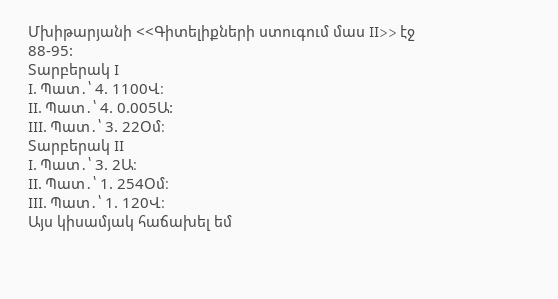Մխիթարյանի <<Գիտելիքների ստուգում մաս II>> էջ 88-95:
Տարբերակ I
I. Պատ․՝ 4. 1100Վ։
II. Պատ․՝ 4. 0.005Ա:
III. Պատ․՝ 3. 22Օմ։
Տարբերակ II
I. Պատ․՝ 3. 2Ա։
II. Պատ․՝ 1. 254Օմ։
III. Պատ․՝ 1. 120Վ։
Այս կիսամյակ հաճախել եմ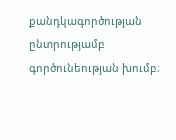քանդկագործության ընտրությամբ գործունեության խումբ։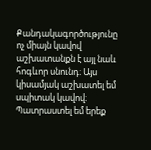Քանդակագործությունը ոչ միայն կավով աշխատանքն է այլ նաև հոգևոր սնունդ։ Այս կիսամյակ աշխատել եմ սպիտակ կավով։ Պատրաստել եմ երեք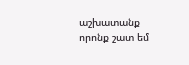աշխատանք որոնք շատ եմ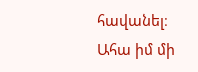հավանել։
Ահա իմ մի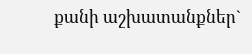քանի աշխատանքներ`